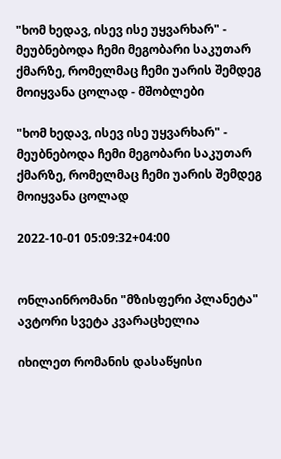"ხომ ხედავ, ისევ ისე უყვარხარ" - მეუბნებოდა ჩემი მეგობარი საკუთარ ქმარზე, რომელმაც ჩემი უარის შემდეგ მოიყვანა ცოლად - მშობლები

"ხომ ხედავ, ისევ ისე უყვარხარ" - მეუბნებოდა ჩემი მეგობარი საკუთარ ქმარზე, რომელმაც ჩემი უარის შემდეგ მოიყვანა ცოლად

2022-10-01 05:09:32+04:00


ონლაინრომანი "მზისფერი პლანეტა"
ავტორი სვეტა კვარაცხელია

იხილეთ რომანის დასაწყისი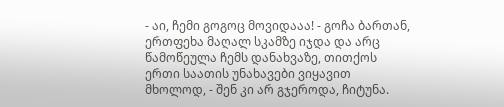- აი, ჩემი გოგოც მოვიდააა! - გოჩა ბართან, ერთფეხა მაღალ სკამზე იჯდა და არც წამოწეულა ჩემს დანახვაზე, თითქოს ერთი საათის უნახავები ვიყავით მხოლოდ, - შენ კი არ გჯეროდა, ჩიტუნა.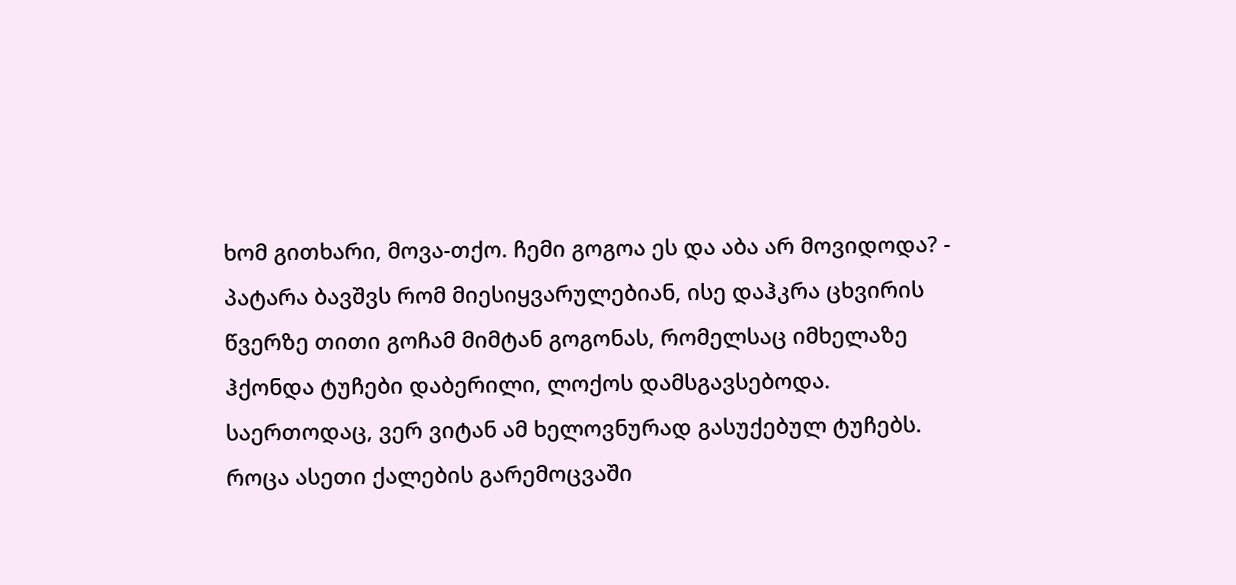ხომ გითხარი, მოვა-თქო. ჩემი გოგოა ეს და აბა არ მოვიდოდა? - პატარა ბავშვს რომ მიესიყვარულებიან, ისე დაჰკრა ცხვირის წვერზე თითი გოჩამ მიმტან გოგონას, რომელსაც იმხელაზე ჰქონდა ტუჩები დაბერილი, ლოქოს დამსგავსებოდა. საერთოდაც, ვერ ვიტან ამ ხელოვნურად გასუქებულ ტუჩებს. როცა ასეთი ქალების გარემოცვაში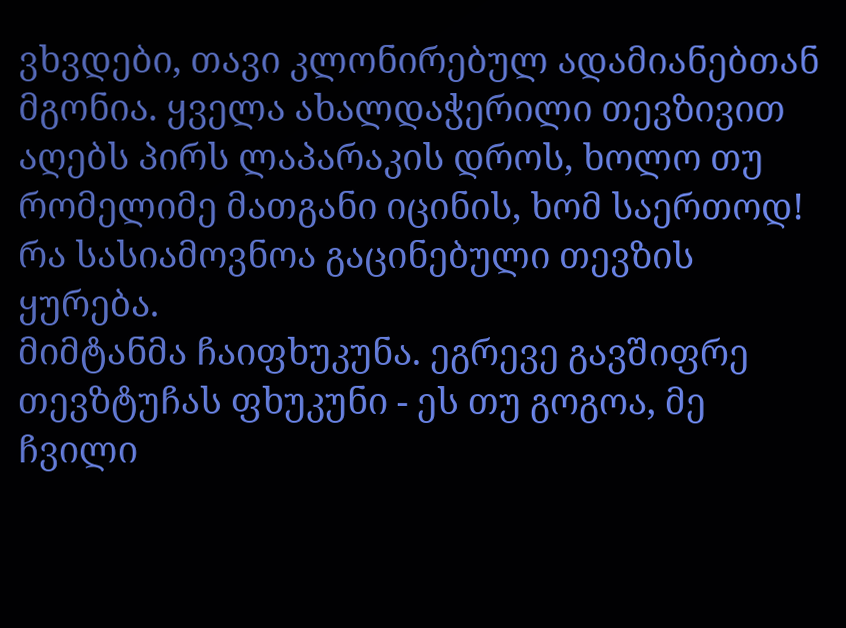ვხვდები, თავი კლონირებულ ადამიანებთან მგონია. ყველა ახალდაჭერილი თევზივით აღებს პირს ლაპარაკის დროს, ხოლო თუ რომელიმე მათგანი იცინის, ხომ საერთოდ! რა სასიამოვნოა გაცინებული თევზის ყურება.
მიმტანმა ჩაიფხუკუნა. ეგრევე გავშიფრე თევზტუჩას ფხუკუნი - ეს თუ გოგოა, მე ჩვილი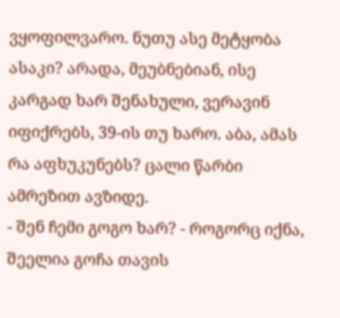ვყოფილვარო. ნუთუ ასე მეტყობა ასაკი? არადა, მეუბნებიან, ისე კარგად ხარ შენახული, ვერავინ იფიქრებს, 39-ის თუ ხარო. აბა, ამას რა აფხუკუნებს? ცალი წარბი ამრეზით ავზიდე.
- შენ ჩემი გოგო ხარ? - როგორც იქნა, შეელია გოჩა თავის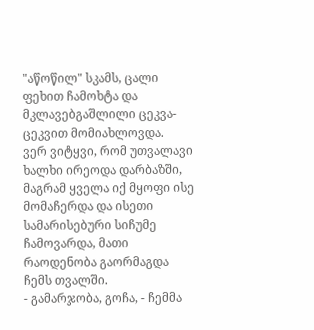"აწოწილ" სკამს, ცალი ფეხით ჩამოხტა და მკლავებგაშლილი ცეკვა-ცეკვით მომიახლოვდა.
ვერ ვიტყვი, რომ უთვალავი ხალხი ირეოდა დარბაზში, მაგრამ ყველა იქ მყოფი ისე მომაჩერდა და ისეთი სამარისებური სიჩუმე ჩამოვარდა, მათი რაოდენობა გაორმაგდა ჩემს თვალში.
- გამარჯობა, გოჩა, - ჩემმა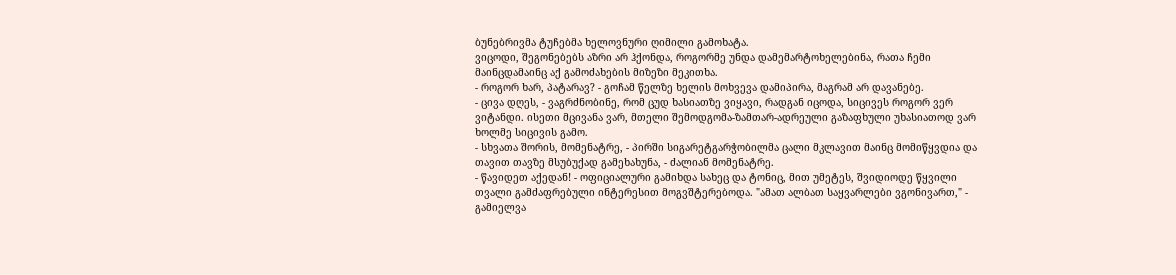ბუნებრივმა ტუჩებმა ხელოვნური ღიმილი გამოხატა.
ვიცოდი, შეგონებებს აზრი არ ჰქონდა, როგორმე უნდა დამემარტოხელებინა, რათა ჩემი მაინცდამაინც აქ გამოძახების მიზეზი მეკითხა.
- როგორ ხარ, პატარავ? - გოჩამ წელზე ხელის მოხვევა დამიპირა, მაგრამ არ დავანებე.
- ცივა დღეს, - ვაგრძნობინე, რომ ცუდ ხასიათზე ვიყავი, რადგან იცოდა, სიცივეს როგორ ვერ ვიტანდი. ისეთი მცივანა ვარ, მთელი შემოდგომა-ზამთარ-ადრეული გაზაფხული უხასიათოდ ვარ ხოლმე სიცივის გამო.
- სხვათა შორის, მომენატრე, - პირში სიგარეტგარჭობილმა ცალი მკლავით მაინც მომიწყვდია და თავით თავზე მსუბუქად გამეხახუნა, - ძალიან მომენატრე.
- წავიდეთ აქედან! - ოფიციალური გამიხდა სახეც და ტონიც, მით უმეტეს, შვიდიოდე წყვილი თვალი გამძაფრებული ინტერესით მოგვშტერებოდა. "ამათ ალბათ საყვარლები ვგონივართ," - გამიელვა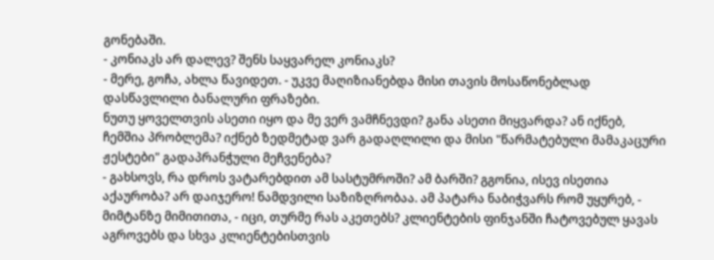გონებაში.
- კონიაკს არ დალევ? შენს საყვარელ კონიაკს?
- მერე, გოჩა, ახლა წავიდეთ. - უკვე მაღიზიანებდა მისი თავის მოსაწონებლად დასწავლილი ბანალური ფრაზები.
ნუთუ ყოველთვის ასეთი იყო და მე ვერ ვამჩნევდი? განა ასეთი მიყვარდა? ან იქნებ, ჩემშია პრობლემა? იქნებ ზედმეტად ვარ გადაღლილი და მისი "წარმატებული მამაკაცური ჟესტები" გადაპრანჭული მეჩვენება?
- გახსოვს, რა დროს ვატარებდით ამ სასტუმროში? ამ ბარში? გგონია, ისევ ისეთია აქაურობა? არ დაიჯერო! ნამდვილი საზიზღრობაა. ამ პატარა ნაბიჭვარს რომ უყურებ, - მიმტანზე მიმითითა, - იცი, თურმე რას აკეთებს? კლიენტების ფინჯანში ჩატოვებულ ყავას აგროვებს და სხვა კლიენტებისთვის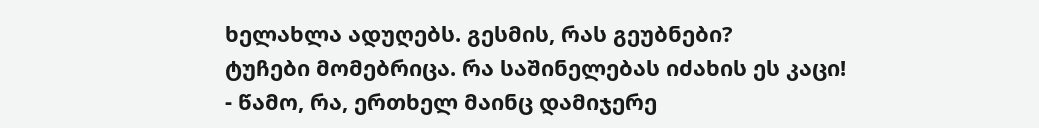ხელახლა ადუღებს. გესმის, რას გეუბნები?
ტუჩები მომებრიცა. რა საშინელებას იძახის ეს კაცი!
- წამო, რა, ერთხელ მაინც დამიჯერე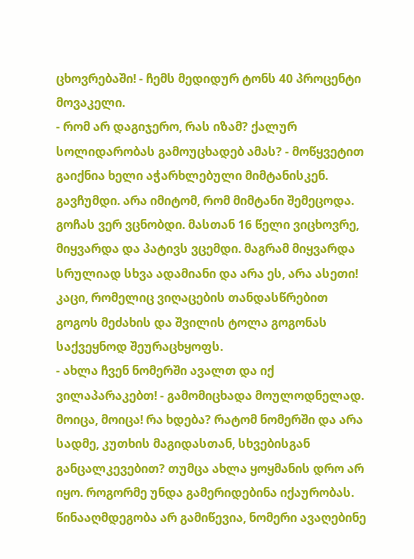ცხოვრებაში! - ჩემს მედიდურ ტონს 40 პროცენტი მოვაკელი.
- რომ არ დაგიჯერო, რას იზამ? ქალურ სოლიდარობას გამოუცხადებ ამას? - მოწყვეტით გაიქნია ხელი აჭარხლებული მიმტანისკენ.
გავჩუმდი. არა იმიტომ, რომ მიმტანი შემეცოდა. გოჩას ვერ ვცნობდი. მასთან 16 წელი ვიცხოვრე, მიყვარდა და პატივს ვცემდი. მაგრამ მიყვარდა სრულიად სხვა ადამიანი და არა ეს, არა ასეთი! კაცი, რომელიც ვიღაცების თანდასწრებით გოგოს მეძახის და შვილის ტოლა გოგონას საქვეყნოდ შეურაცხყოფს.
- ახლა ჩვენ ნომერში ავალთ და იქ ვილაპარაკებთ! - გამომიცხადა მოულოდნელად.
მოიცა, მოიცა! რა ხდება? რატომ ნომერში და არა სადმე, კუთხის მაგიდასთან, სხვებისგან განცალკევებით? თუმცა ახლა ყოყმანის დრო არ იყო. როგორმე უნდა გამერიდებინა იქაურობას. წინააღმდეგობა არ გამიწევია, ნომერი ავაღებინე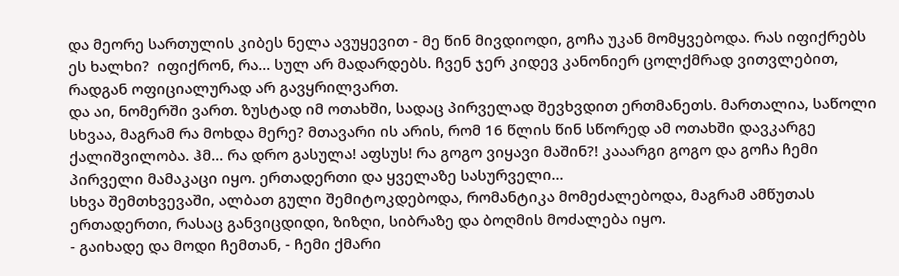და მეორე სართულის კიბეს ნელა ავუყევით - მე წინ მივდიოდი, გოჩა უკან მომყვებოდა. რას იფიქრებს ეს ხალხი?  იფიქრონ, რა... სულ არ მადარდებს. ჩვენ ჯერ კიდევ კანონიერ ცოლქმრად ვითვლებით, რადგან ოფიციალურად არ გავყრილვართ.
და აი, ნომერში ვართ. ზუსტად იმ ოთახში, სადაც პირველად შევხვდით ერთმანეთს. მართალია, საწოლი სხვაა, მაგრამ რა მოხდა მერე? მთავარი ის არის, რომ 16 წლის წინ სწორედ ამ ოთახში დავკარგე ქალიშვილობა. ჰმ... რა დრო გასულა! აფსუს! რა გოგო ვიყავი მაშინ?! კააარგი გოგო და გოჩა ჩემი პირველი მამაკაცი იყო. ერთადერთი და ყველაზე სასურველი...
სხვა შემთხვევაში, ალბათ გული შემიტოკდებოდა, რომანტიკა მომეძალებოდა, მაგრამ ამწუთას ერთადერთი, რასაც განვიცდიდი, ზიზღი, სიბრაზე და ბოღმის მოძალება იყო.
- გაიხადე და მოდი ჩემთან, - ჩემი ქმარი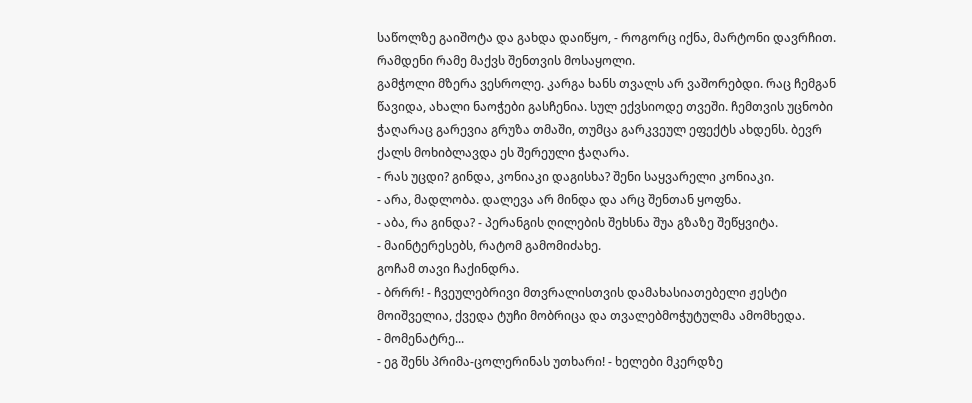საწოლზე გაიშოტა და გახდა დაიწყო, - როგორც იქნა, მარტონი დავრჩით. რამდენი რამე მაქვს შენთვის მოსაყოლი.
გამჭოლი მზერა ვესროლე. კარგა ხანს თვალს არ ვაშორებდი. რაც ჩემგან წავიდა, ახალი ნაოჭები გასჩენია. სულ ექვსიოდე თვეში. ჩემთვის უცნობი ჭაღარაც გარევია გრუზა თმაში, თუმცა გარკვეულ ეფექტს ახდენს. ბევრ ქალს მოხიბლავდა ეს შერეული ჭაღარა.
- რას უცდი? გინდა, კონიაკი დაგისხა? შენი საყვარელი კონიაკი.
- არა, მადლობა. დალევა არ მინდა და არც შენთან ყოფნა.
- აბა, რა გინდა? - პერანგის ღილების შეხსნა შუა გზაზე შეწყვიტა.
- მაინტერესებს, რატომ გამომიძახე.
გოჩამ თავი ჩაქინდრა.
- ბრრრ! - ჩვეულებრივი მთვრალისთვის დამახასიათებელი ჟესტი მოიშველია, ქვედა ტუჩი მობრიცა და თვალებმოჭუტულმა ამომხედა.
- მომენატრე...
- ეგ შენს პრიმა-ცოლერინას უთხარი! - ხელები მკერდზე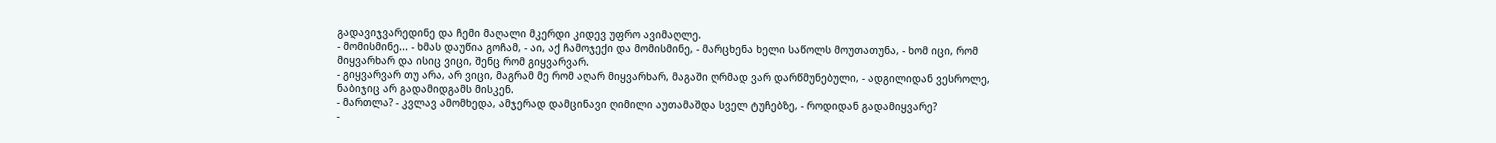გადავიჯვარედინე და ჩემი მაღალი მკერდი კიდევ უფრო ავიმაღლე.
- მომისმინე... - ხმას დაუწია გოჩამ, - აი, აქ ჩამოჯექი და მომისმინე, - მარცხენა ხელი საწოლს მოუთათუნა, - ხომ იცი, რომ მიყვარხარ და ისიც ვიცი, შენც რომ გიყვარვარ.
- გიყვარვარ თუ არა, არ ვიცი, მაგრამ მე რომ აღარ მიყვარხარ, მაგაში ღრმად ვარ დარწმუნებული, - ადგილიდან ვესროლე, ნაბიჯიც არ გადამიდგამს მისკენ.
- მართლა? - კვლავ ამომხედა, ამჯერად დამცინავი ღიმილი აუთამაშდა სველ ტუჩებზე, - როდიდან გადამიყვარე?
-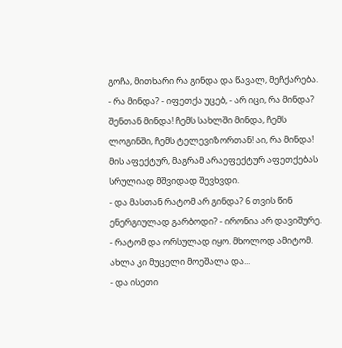გოჩა, მითხარი რა გინდა და წავალ, მეჩქარება.
- რა მინდა? - იფეთქა უცებ, - არ იცი, რა მინდა? შენთან მინდა! ჩემს სახლში მინდა, ჩემს ლოგინში, ჩემს ტელევიზორთან! აი, რა მინდა!
მის აფექტურ, მაგრამ არაეფექტურ აფეთქებას სრულიად მშვიდად შევხვდი.
- და მასთან რატომ არ გინდა? 6 თვის წინ ენერგიულად გარბოდი? - ირონია არ დავიშურე.
- რატომ და ორსულად იყო. მხოლოდ ამიტომ. ახლა კი მუცელი მოეშალა და...
- და ისეთი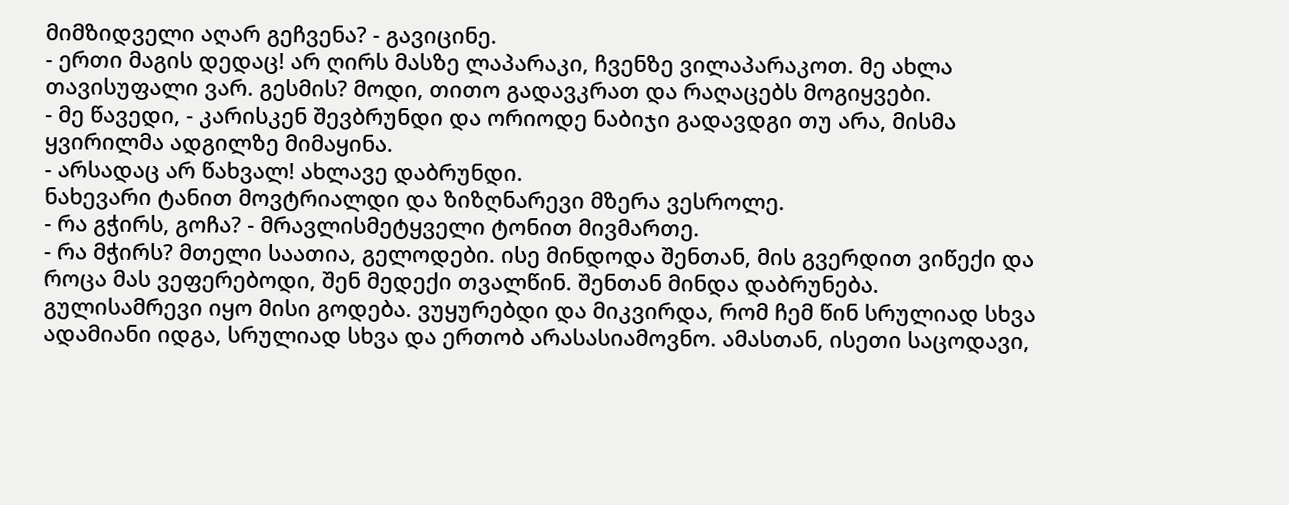მიმზიდველი აღარ გეჩვენა? - გავიცინე.
- ერთი მაგის დედაც! არ ღირს მასზე ლაპარაკი, ჩვენზე ვილაპარაკოთ. მე ახლა თავისუფალი ვარ. გესმის? მოდი, თითო გადავკრათ და რაღაცებს მოგიყვები.
- მე წავედი, - კარისკენ შევბრუნდი და ორიოდე ნაბიჯი გადავდგი თუ არა, მისმა ყვირილმა ადგილზე მიმაყინა.
- არსადაც არ წახვალ! ახლავე დაბრუნდი.
ნახევარი ტანით მოვტრიალდი და ზიზღნარევი მზერა ვესროლე.
- რა გჭირს, გოჩა? - მრავლისმეტყველი ტონით მივმართე.
- რა მჭირს? მთელი საათია, გელოდები. ისე მინდოდა შენთან, მის გვერდით ვიწექი და როცა მას ვეფერებოდი, შენ მედექი თვალწინ. შენთან მინდა დაბრუნება.
გულისამრევი იყო მისი გოდება. ვუყურებდი და მიკვირდა, რომ ჩემ წინ სრულიად სხვა ადამიანი იდგა, სრულიად სხვა და ერთობ არასასიამოვნო. ამასთან, ისეთი საცოდავი,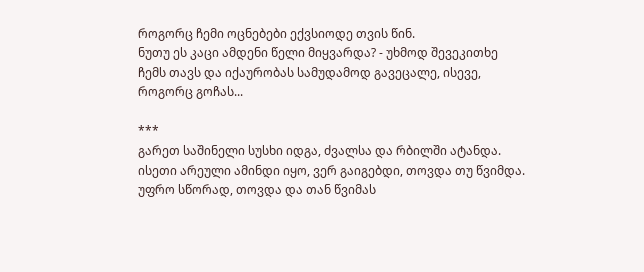როგორც ჩემი ოცნებები ექვსიოდე თვის წინ.
ნუთუ ეს კაცი ამდენი წელი მიყვარდა? - უხმოდ შევეკითხე ჩემს თავს და იქაურობას სამუდამოდ გავეცალე, ისევე, როგორც გოჩას...

***
გარეთ საშინელი სუსხი იდგა, ძვალსა და რბილში ატანდა. ისეთი არეული ამინდი იყო, ვერ გაიგებდი, თოვდა თუ წვიმდა. უფრო სწორად, თოვდა და თან წვიმას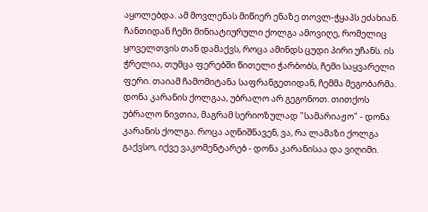აყოლებდა. ამ მოვლენას მიწიერ ენაზე თოვლ-ჭყაპს ეძახიან. ჩანთიდან ჩემი მინიატიურული ქოლგა ამოვიღე, რომელიც ყოველთვის თან დამაქვს, როცა ამინდს ცუდი პირი უჩანს. ის ჭრელია, თუმცა ფერებში წითელი ჭარბობს, ჩემი საყვარელი ფერი. თაიამ ჩამომიტანა საფრანგეთიდან, ჩემმა მეგობარმა. დონა კარანის ქოლგაა, უბრალო არ გეგონოთ. თითქოს უბრალო ნივთია, მაგრამ სერიოზულად "სამარიაჟო" - დონა კარანის ქოლგა. როცა აღნიშნავენ, ვა, რა ლამაზი ქოლგა გაქვსო, იქვე ვაკომენტარებ - დონა კარანისაა და ვიღიმი.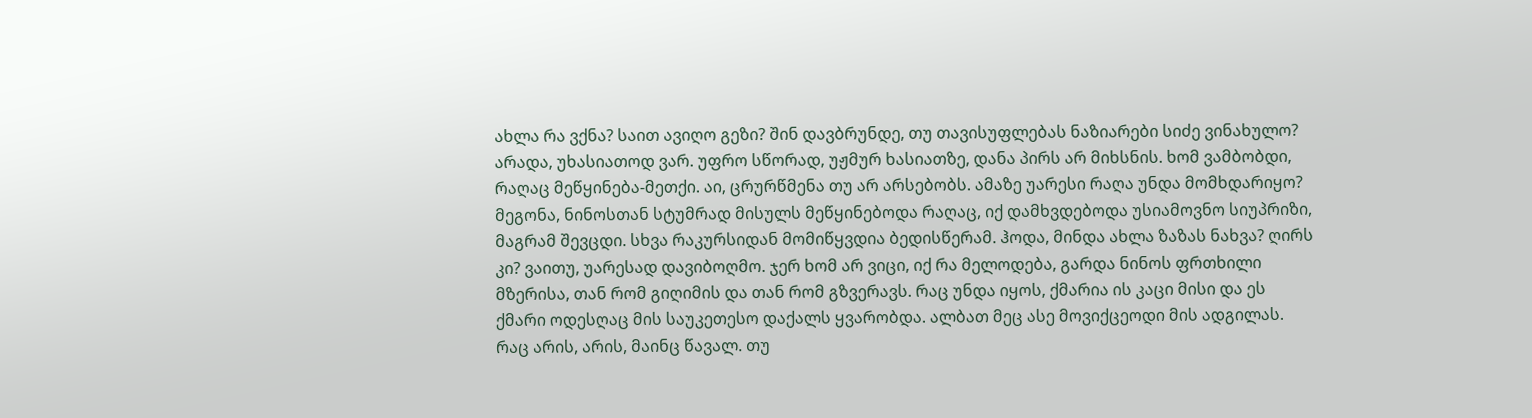ახლა რა ვქნა? საით ავიღო გეზი? შინ დავბრუნდე, თუ თავისუფლებას ნაზიარები სიძე ვინახულო? არადა, უხასიათოდ ვარ. უფრო სწორად, უჟმურ ხასიათზე, დანა პირს არ მიხსნის. ხომ ვამბობდი, რაღაც მეწყინება-მეთქი. აი, ცრურწმენა თუ არ არსებობს. ამაზე უარესი რაღა უნდა მომხდარიყო? მეგონა, ნინოსთან სტუმრად მისულს მეწყინებოდა რაღაც, იქ დამხვდებოდა უსიამოვნო სიუპრიზი, მაგრამ შევცდი. სხვა რაკურსიდან მომიწყვდია ბედისწერამ. ჰოდა, მინდა ახლა ზაზას ნახვა? ღირს კი? ვაითუ, უარესად დავიბოღმო. ჯერ ხომ არ ვიცი, იქ რა მელოდება, გარდა ნინოს ფრთხილი მზერისა, თან რომ გიღიმის და თან რომ გზვერავს. რაც უნდა იყოს, ქმარია ის კაცი მისი და ეს ქმარი ოდესღაც მის საუკეთესო დაქალს ყვარობდა. ალბათ მეც ასე მოვიქცეოდი მის ადგილას.
რაც არის, არის, მაინც წავალ. თუ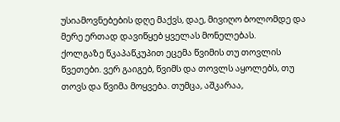უსიამოვნებების დღე მაქვს, დაე, მივიღო ბოლომდე და მერე ერთად დავიწყებ ყველას მონელებას.
ქოლგაზე წკაპაწკუპით ეცემა წვიმის თუ თოვლის წვეთები. ვერ გაიგებ, წვიმს და თოვლს აყოლებს, თუ თოვს და წვიმა მოყვება. თუმცა, აშკარაა,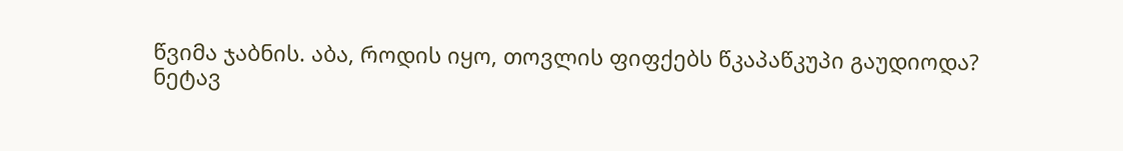წვიმა ჯაბნის. აბა, როდის იყო, თოვლის ფიფქებს წკაპაწკუპი გაუდიოდა?
ნეტავ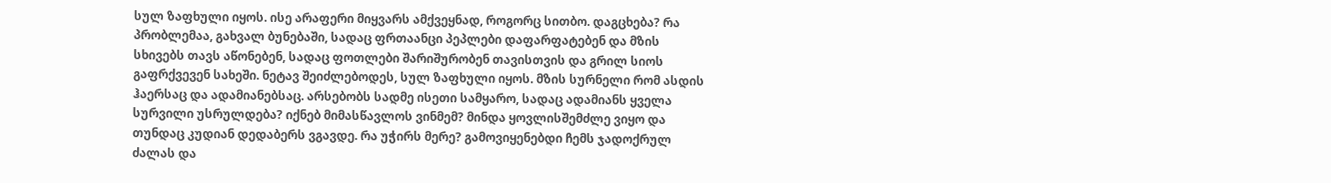სულ ზაფხული იყოს. ისე არაფერი მიყვარს ამქვეყნად, როგორც სითბო. დაგცხება? რა პრობლემაა, გახვალ ბუნებაში, სადაც ფრთაანცი პეპლები დაფარფატებენ და მზის სხივებს თავს აწონებენ, სადაც ფოთლები შარიშურობენ თავისთვის და გრილ სიოს გაფრქვევენ სახეში. ნეტავ შეიძლებოდეს, სულ ზაფხული იყოს. მზის სურნელი რომ ასდის ჰაერსაც და ადამიანებსაც. არსებობს სადმე ისეთი სამყარო, სადაც ადამიანს ყველა სურვილი უსრულდება? იქნებ მიმასწავლოს ვინმემ? მინდა ყოვლისშემძლე ვიყო და თუნდაც კუდიან დედაბერს ვგავდე. რა უჭირს მერე? გამოვიყენებდი ჩემს ჯადოქრულ ძალას და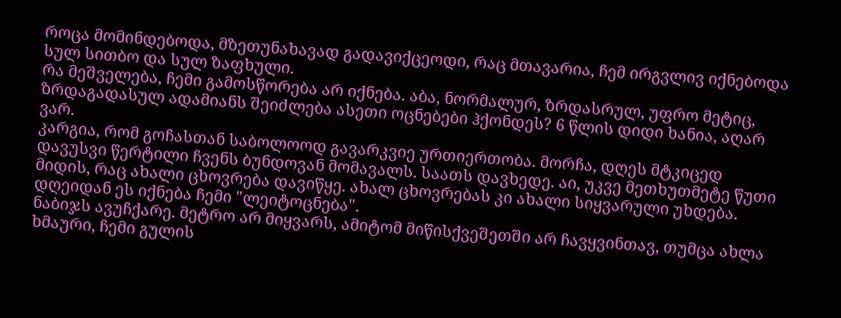როცა მომინდებოდა, მზეთუნახავად გადავიქცეოდი, რაც მთავარია, ჩემ ირგვლივ იქნებოდა სულ სითბო და სულ ზაფხული.
რა მეშველება, ჩემი გამოსწორება არ იქნება. აბა, ნორმალურ, ზრდასრულ, უფრო მეტიც, ზრდაგადასულ ადამიანს შეიძლება ასეთი ოცნებები ჰქონდეს? 6 წლის დიდი ხანია, აღარ ვარ.
კარგია, რომ გოჩასთან საბოლოოდ გავარკვიე ურთიერთობა. მორჩა, დღეს მტკიცედ დავუსვი წერტილი ჩვენს ბუნდოვან მომავალს. საათს დავხედე. აი, უკვე მეთხუთმეტე წუთი მიდის, რაც ახალი ცხოვრება დავიწყე. ახალ ცხოვრებას კი ახალი სიყვარული უხდება. დღეიდან ეს იქნება ჩემი "ლეიტოცნება".
ნაბიჯს ავუჩქარე. მეტრო არ მიყვარს, ამიტომ მიწისქვეშეთში არ ჩავყვინთავ, თუმცა ახლა ხმაური, ჩემი გულის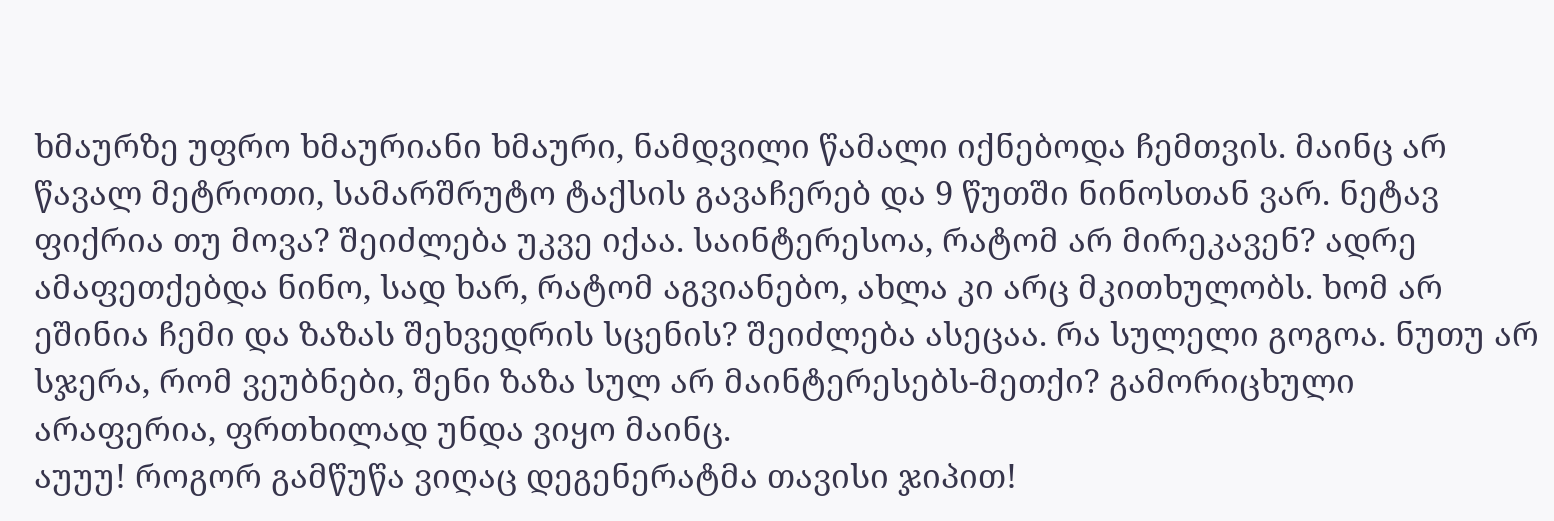ხმაურზე უფრო ხმაურიანი ხმაური, ნამდვილი წამალი იქნებოდა ჩემთვის. მაინც არ წავალ მეტროთი, სამარშრუტო ტაქსის გავაჩერებ და 9 წუთში ნინოსთან ვარ. ნეტავ ფიქრია თუ მოვა? შეიძლება უკვე იქაა. საინტერესოა, რატომ არ მირეკავენ? ადრე ამაფეთქებდა ნინო, სად ხარ, რატომ აგვიანებო, ახლა კი არც მკითხულობს. ხომ არ ეშინია ჩემი და ზაზას შეხვედრის სცენის? შეიძლება ასეცაა. რა სულელი გოგოა. ნუთუ არ სჯერა, რომ ვეუბნები, შენი ზაზა სულ არ მაინტერესებს-მეთქი? გამორიცხული არაფერია, ფრთხილად უნდა ვიყო მაინც.
აუუუ! როგორ გამწუწა ვიღაც დეგენერატმა თავისი ჯიპით!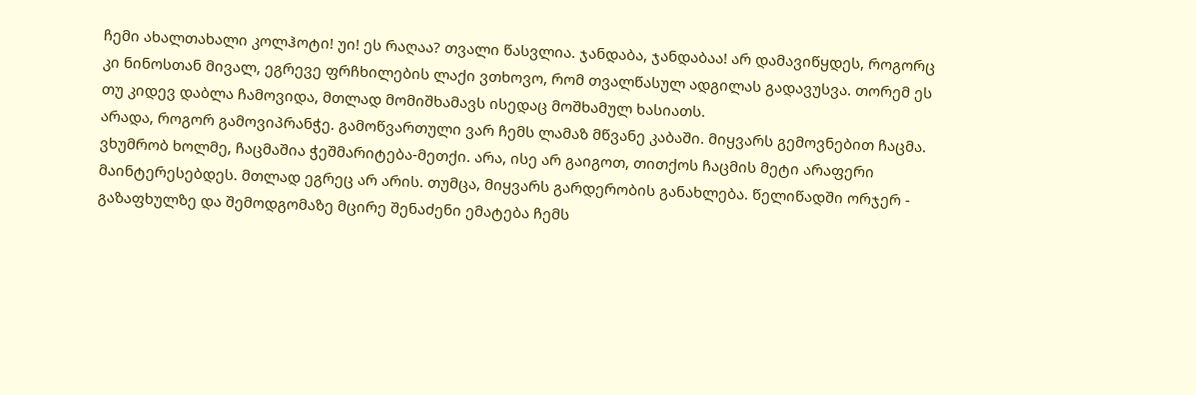ჩემი ახალთახალი კოლჰოტი! უი! ეს რაღაა? თვალი წასვლია. ჯანდაბა, ჯანდაბაა! არ დამავიწყდეს, როგორც კი ნინოსთან მივალ, ეგრევე ფრჩხილების ლაქი ვთხოვო, რომ თვალწასულ ადგილას გადავუსვა. თორემ ეს თუ კიდევ დაბლა ჩამოვიდა, მთლად მომიშხამავს ისედაც მოშხამულ ხასიათს.
არადა, როგორ გამოვიპრანჭე. გამოწვართული ვარ ჩემს ლამაზ მწვანე კაბაში. მიყვარს გემოვნებით ჩაცმა. ვხუმრობ ხოლმე, ჩაცმაშია ჭეშმარიტება-მეთქი. არა, ისე არ გაიგოთ, თითქოს ჩაცმის მეტი არაფერი მაინტერესებდეს. მთლად ეგრეც არ არის. თუმცა, მიყვარს გარდერობის განახლება. წელიწადში ორჯერ - გაზაფხულზე და შემოდგომაზე მცირე შენაძენი ემატება ჩემს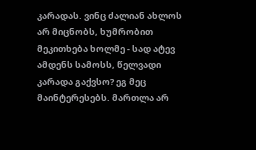კარადას. ვინც ძალიან ახლოს არ მიცნობს, ხუმრობით მეკითხება ხოლმე - სად ატევ ამდენს სამოსს, წელვადი კარადა გაქვსო? ეგ მეც მაინტერესებს. მართლა არ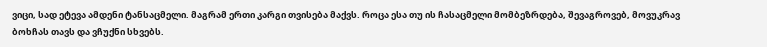ვიცი, სად ეტევა ამდენი ტანსაცმელი. მაგრამ ერთი კარგი თვისება მაქვს. როცა ესა თუ ის ჩასაცმელი მომბეზრდება, შევაგროვებ, მოვუკრავ ბოხჩას თავს და ვჩუქნი სხვებს.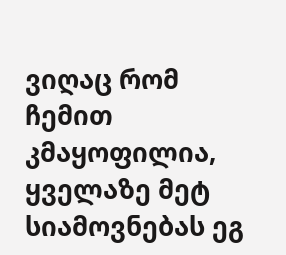ვიღაც რომ ჩემით კმაყოფილია, ყველაზე მეტ სიამოვნებას ეგ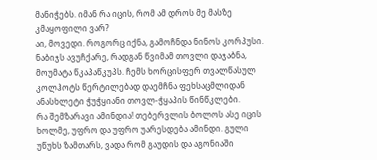მანიჭებს. იმან რა იცის, რომ ამ დროს მე მასზე კმაყოფილი ვარ?
აი, მოვედი. როგორც იქნა, გამოჩნდა ნინოს კორპუსი. ნაბიჯს ავუჩქარე, რადგან წვიმამ თოვლი დაჯაბნა, მოუმატა წკაპაწკუპს. ჩემს ხორცისფერ თვალწასულ კოლჰოტს წერტილებად დაემჩნა ფეხსაცმლიდან ანასხლეტი ჭუჭყიანი თოვლ-ჭყაპის წინწკლები.
რა შემზარავი ამინდია! თებერვლის ბოლოს ასე იცის ხოლმე, უფრო და უფრო უარესდება ამინდი. გული უწუხს ზამთარს, ვადა რომ გაუდის და აგონიაში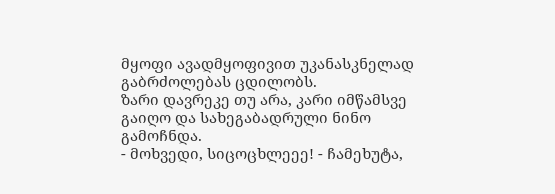მყოფი ავადმყოფივით უკანასკნელად გაბრძოლებას ცდილობს.
ზარი დავრეკე თუ არა, კარი იმწამსვე გაიღო და სახეგაბადრული ნინო გამოჩნდა.
- მოხვედი, სიცოცხლეეე! - ჩამეხუტა,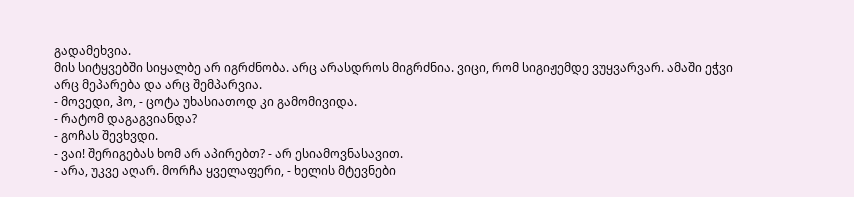გადამეხვია.
მის სიტყვებში სიყალბე არ იგრძნობა. არც არასდროს მიგრძნია. ვიცი, რომ სიგიჟემდე ვუყვარვარ. ამაში ეჭვი არც მეპარება და არც შემპარვია.
- მოვედი, ჰო, - ცოტა უხასიათოდ კი გამომივიდა.
- რატომ დაგაგვიანდა?
- გოჩას შევხვდი.
- ვაი! შერიგებას ხომ არ აპირებთ? - არ ესიამოვნასავით.
- არა, უკვე აღარ. მორჩა ყველაფერი, - ხელის მტევნები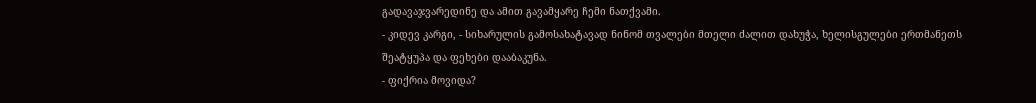გადავაჯვარედინე და ამით გავამყარე ჩემი ნათქვამი.
- კიდევ კარგი, - სიხარულის გამოსახატავად ნინომ თვალები მთელი ძალით დახუჭა, ხელისგულები ერთმანეთს შეატყუპა და ფეხები დააბაკუნა.
- ფიქრია მოვიდა?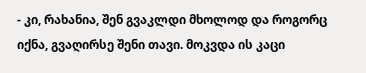- კი, რახანია, შენ გვაკლდი მხოლოდ და როგორც იქნა, გვაღირსე შენი თავი. მოკვდა ის კაცი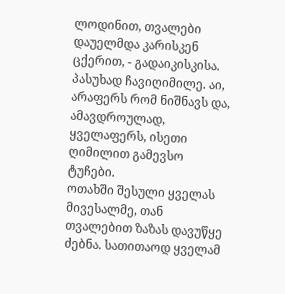ლოდინით, თვალები დაუელმდა კარისკენ ცქერით, - გადაიკისკისა.
პასუხად ჩავიღიმილე. აი, არაფერს რომ ნიშნავს და, ამავდროულად, ყველაფერს, ისეთი ღიმილით გამევსო ტუჩები.
ოთახში შესული ყველას მივესალმე, თან თვალებით ზაზას დავუწყე ძებნა. სათითაოდ ყველამ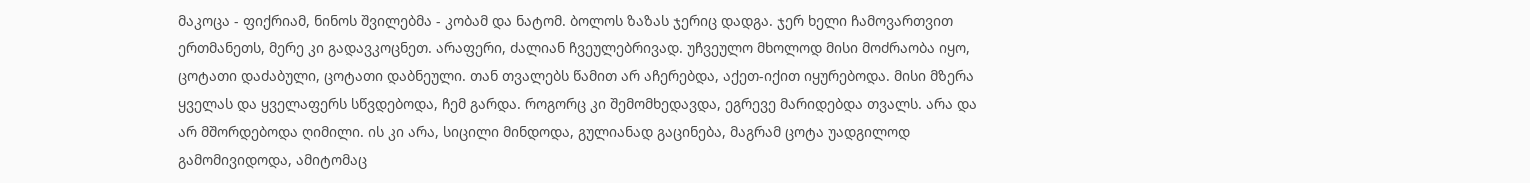მაკოცა - ფიქრიამ, ნინოს შვილებმა - კობამ და ნატომ. ბოლოს ზაზას ჯერიც დადგა. ჯერ ხელი ჩამოვართვით ერთმანეთს, მერე კი გადავკოცნეთ. არაფერი, ძალიან ჩვეულებრივად. უჩვეულო მხოლოდ მისი მოძრაობა იყო, ცოტათი დაძაბული, ცოტათი დაბნეული. თან თვალებს წამით არ აჩერებდა, აქეთ-იქით იყურებოდა. მისი მზერა ყველას და ყველაფერს სწვდებოდა, ჩემ გარდა. როგორც კი შემომხედავდა, ეგრევე მარიდებდა თვალს. არა და არ მშორდებოდა ღიმილი. ის კი არა, სიცილი მინდოდა, გულიანად გაცინება, მაგრამ ცოტა უადგილოდ გამომივიდოდა, ამიტომაც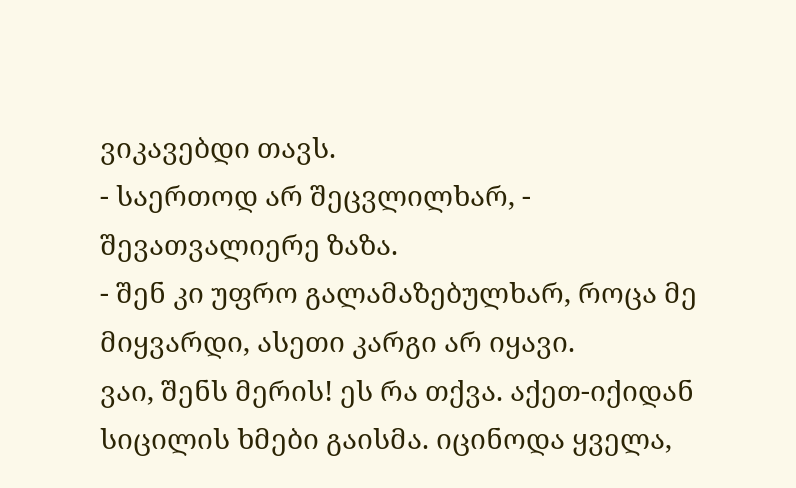ვიკავებდი თავს.
- საერთოდ არ შეცვლილხარ, - შევათვალიერე ზაზა.
- შენ კი უფრო გალამაზებულხარ, როცა მე მიყვარდი, ასეთი კარგი არ იყავი.
ვაი, შენს მერის! ეს რა თქვა. აქეთ-იქიდან სიცილის ხმები გაისმა. იცინოდა ყველა,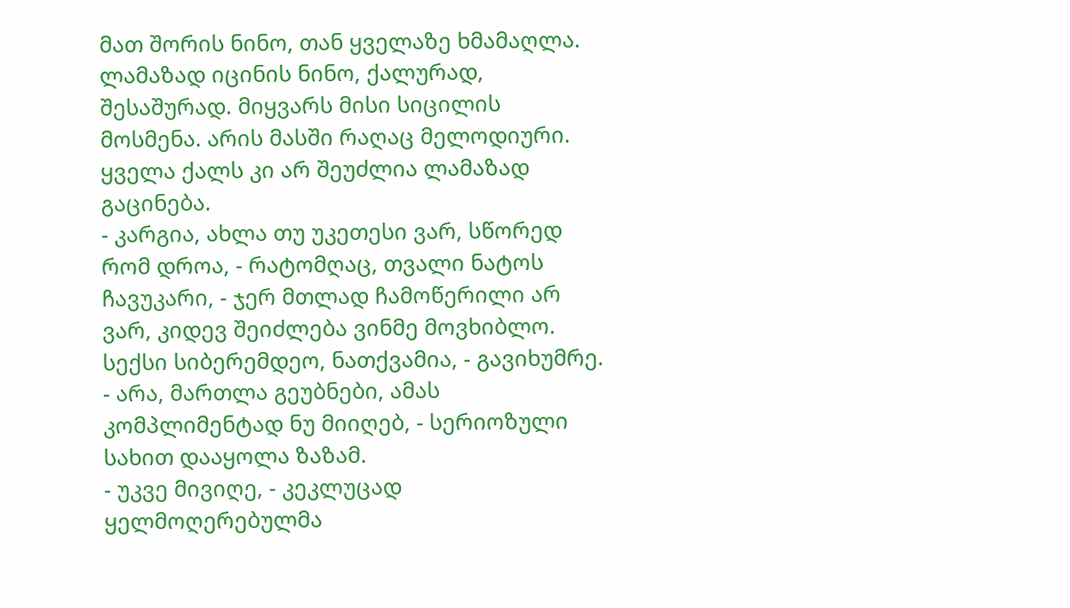მათ შორის ნინო, თან ყველაზე ხმამაღლა. ლამაზად იცინის ნინო, ქალურად, შესაშურად. მიყვარს მისი სიცილის მოსმენა. არის მასში რაღაც მელოდიური. ყველა ქალს კი არ შეუძლია ლამაზად გაცინება.
- კარგია, ახლა თუ უკეთესი ვარ, სწორედ რომ დროა, - რატომღაც, თვალი ნატოს ჩავუკარი, - ჯერ მთლად ჩამოწერილი არ ვარ, კიდევ შეიძლება ვინმე მოვხიბლო. სექსი სიბერემდეო, ნათქვამია, - გავიხუმრე.
- არა, მართლა გეუბნები, ამას კომპლიმენტად ნუ მიიღებ, - სერიოზული სახით დააყოლა ზაზამ.
- უკვე მივიღე, - კეკლუცად ყელმოღერებულმა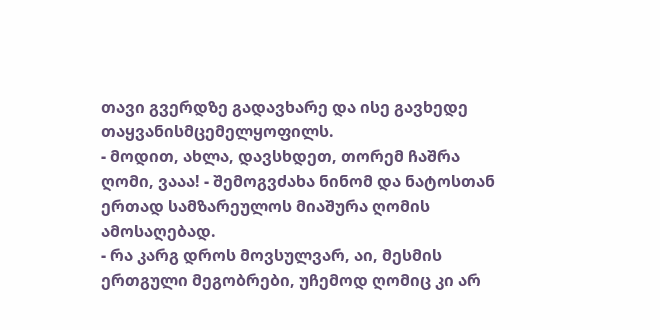თავი გვერდზე გადავხარე და ისე გავხედე თაყვანისმცემელყოფილს.
- მოდით, ახლა, დავსხდეთ, თორემ ჩაშრა ღომი, ვააა! - შემოგვძახა ნინომ და ნატოსთან ერთად სამზარეულოს მიაშურა ღომის ამოსაღებად.
- რა კარგ დროს მოვსულვარ, აი, მესმის ერთგული მეგობრები, უჩემოდ ღომიც კი არ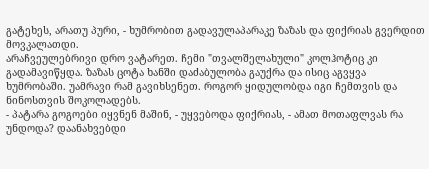გატეხეს, არათუ პური, - ხუმრობით გადავულაპარაკე ზაზას და ფიქრიას გვერდით მოვკალათდი.
არაჩვეულებრივი დრო ვატარეთ. ჩემი "თვალშელახული" კოლჰოტიც კი გადამავიწყდა. ზაზას ცოტა ხანში დაძაბულობა გაუქრა და ისიც აგვყვა ხუმრობაში. უამრავი რამ გავიხსენეთ. როგორ ყიდულობდა იგი ჩემთვის და ნინოსთვის შოკოლადებს.
- პატარა გოგოები იყვნენ მაშინ, - უყვებოდა ფიქრიას, - ამათ მოთაფლვას რა უნდოდა? დაანახვებდი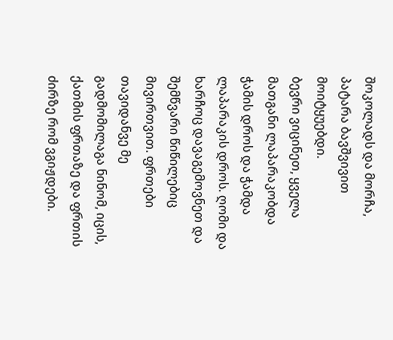შოკოლადს და მორჩა, პატარა ბავშვივით მოიტყუებდი.
ბევრი ვიცინეთ, ყველა მათგანი ლაპარაკობდა ჭამის დროს და ჭამდა ლაპარაკის დროს. ღომი და ხარჩოც დავაგემოვნეთ და შემწვარი წიწილებიც მივირთვით. ფრთები თავიდანვე მე გადმომილაგა ნინომ, იცის, ქათმის ფრთაზე და ფრთის ძირზე რომ ვგიჟდები.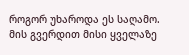როგორ უხაროდა ეს საღამო. მის გვერდით მისი ყველაზე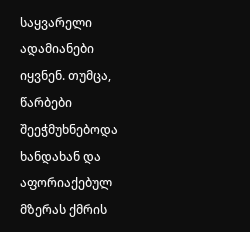საყვარელი ადამიანები იყვნენ. თუმცა, წარბები შეეჭმუხნებოდა ხანდახან და აფორიაქებულ მზერას ქმრის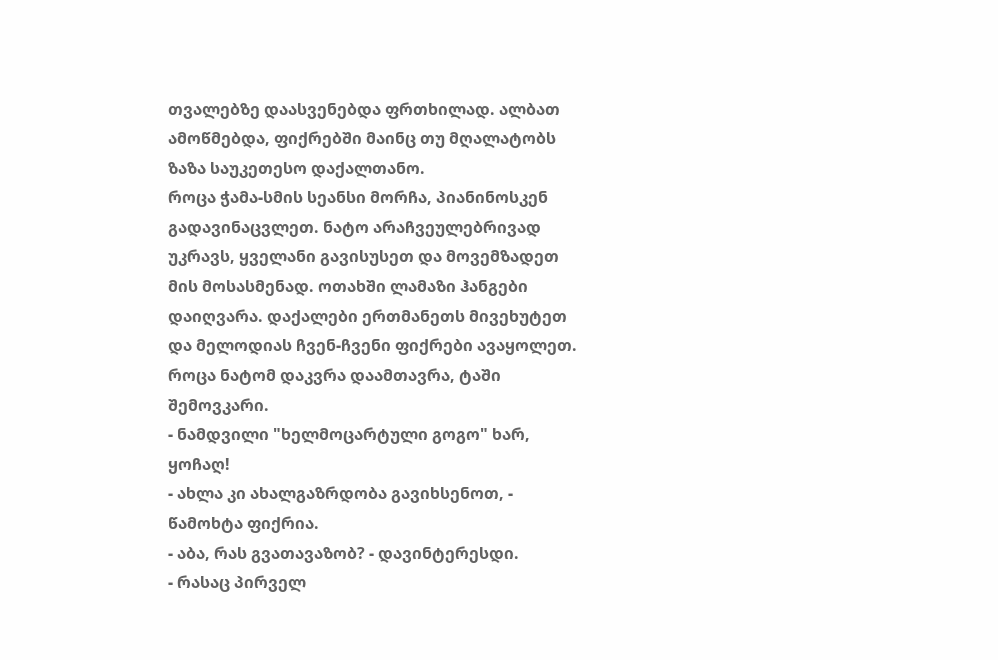თვალებზე დაასვენებდა ფრთხილად. ალბათ ამოწმებდა, ფიქრებში მაინც თუ მღალატობს ზაზა საუკეთესო დაქალთანო.
როცა ჭამა-სმის სეანსი მორჩა, პიანინოსკენ გადავინაცვლეთ. ნატო არაჩვეულებრივად უკრავს, ყველანი გავისუსეთ და მოვემზადეთ მის მოსასმენად. ოთახში ლამაზი ჰანგები დაიღვარა. დაქალები ერთმანეთს მივეხუტეთ და მელოდიას ჩვენ-ჩვენი ფიქრები ავაყოლეთ.
როცა ნატომ დაკვრა დაამთავრა, ტაში შემოვკარი.
- ნამდვილი "ხელმოცარტული გოგო" ხარ, ყოჩაღ!
- ახლა კი ახალგაზრდობა გავიხსენოთ, - წამოხტა ფიქრია.
- აბა, რას გვათავაზობ? - დავინტერესდი.
- რასაც პირველ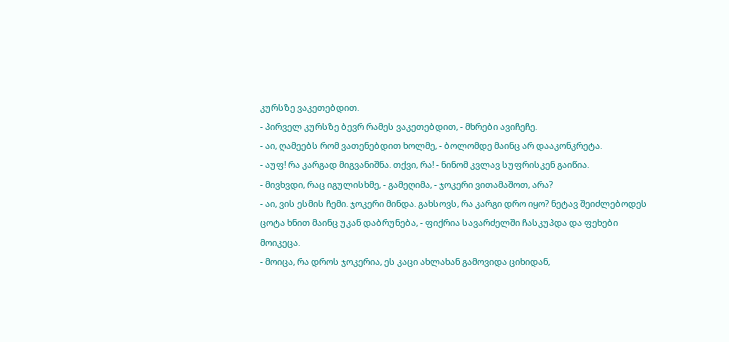კურსზე ვაკეთებდით.
- პირველ კურსზე ბევრ რამეს ვაკეთებდით, - მხრები ავიჩეჩე.
- აი, ღამეებს რომ ვათენებდით ხოლმე, - ბოლომდე მაინც არ დააკონკრეტა.
- აუფ! რა კარგად მიგვანიშნა. თქვი, რა! - ნინომ კვლავ სუფრისკენ გაიწია.
- მივხვდი, რაც იგულისხმე, - გამეღიმა, - ჯოკერი ვითამაშოთ, არა?
- აი, ვის ესმის ჩემი. ჯოკერი მინდა. გახსოვს, რა კარგი დრო იყო? ნეტავ შეიძლებოდეს ცოტა ხნით მაინც უკან დაბრუნება, - ფიქრია სავარძელში ჩასკუპდა და ფეხები მოიკეცა.
- მოიცა, რა დროს ჯოკერია, ეს კაცი ახლახან გამოვიდა ციხიდან,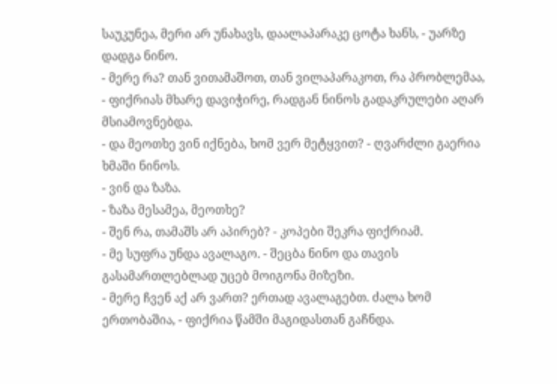საუკუნეა, მერი არ უნახავს, დაალაპარაკე ცოტა ხანს, - უარზე დადგა ნინო.
- მერე რა? თან ვითამაშოთ, თან ვილაპარაკოთ, რა პრობლემაა, - ფიქრიას მხარე დავიჭირე, რადგან ნინოს გადაკრულები აღარ მსიამოვნებდა.
- და მეოთხე ვინ იქნება, ხომ ვერ მეტყვით? - ღვარძლი გაერია ხმაში ნინოს.
- ვინ და ზაზა.
- ზაზა მესამეა, მეოთხე?
- შენ რა, თამაშს არ აპირებ? - კოპები შეკრა ფიქრიამ.
- მე სუფრა უნდა ავალაგო. - შეცბა ნინო და თავის გასამართლებლად უცებ მოიგონა მიზეზი.
- მერე ჩვენ აქ არ ვართ? ერთად ავალაგებთ. ძალა ხომ ერთობაშია, - ფიქრია წამში მაგიდასთან გაჩნდა.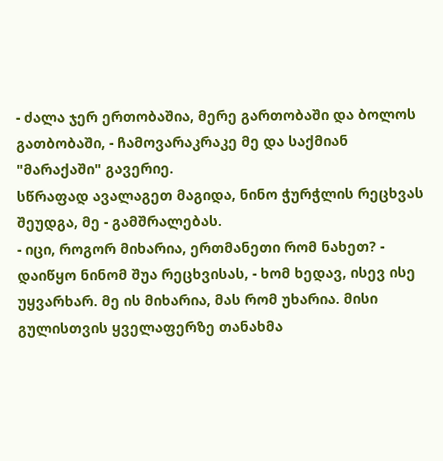- ძალა ჯერ ერთობაშია, მერე გართობაში და ბოლოს გათბობაში, - ჩამოვარაკრაკე მე და საქმიან "მარაქაში" გავერიე.
სწრაფად ავალაგეთ მაგიდა, ნინო ჭურჭლის რეცხვას შეუდგა, მე - გამშრალებას.
- იცი, როგორ მიხარია, ერთმანეთი რომ ნახეთ? - დაიწყო ნინომ შუა რეცხვისას, - ხომ ხედავ, ისევ ისე უყვარხარ. მე ის მიხარია, მას რომ უხარია. მისი გულისთვის ყველაფერზე თანახმა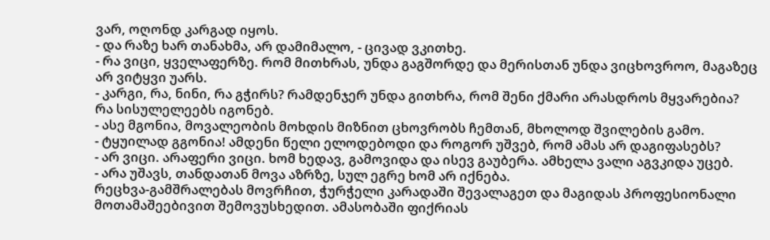ვარ, ოღონდ კარგად იყოს.
- და რაზე ხარ თანახმა, არ დამიმალო, - ცივად ვკითხე.
- რა ვიცი, ყველაფერზე. რომ მითხრას, უნდა გაგშორდე და მერისთან უნდა ვიცხოვროო, მაგაზეც არ ვიტყვი უარს.
- კარგი, რა, ნინი, რა გჭირს? რამდენჯერ უნდა გითხრა, რომ შენი ქმარი არასდროს მყვარებია? რა სისულელეებს იგონებ.
- ასე მგონია, მოვალეობის მოხდის მიზნით ცხოვრობს ჩემთან, მხოლოდ შვილების გამო.
- ტყუილად გგონია! ამდენი წელი ელოდებოდი და როგორ უშვებ, რომ ამას არ დაგიფასებს?
- არ ვიცი. არაფერი ვიცი. ხომ ხედავ, გამოვიდა და ისევ გაუბერა. ამხელა ვალი აგვკიდა უცებ.
- არა უშავს, თანდათან მოვა აზრზე, სულ ეგრე ხომ არ იქნება.
რეცხვა-გამშრალებას მოვრჩით, ჭურჭელი კარადაში შევალაგეთ და მაგიდას პროფესიონალი მოთამაშეებივით შემოვუსხედით. ამასობაში ფიქრიას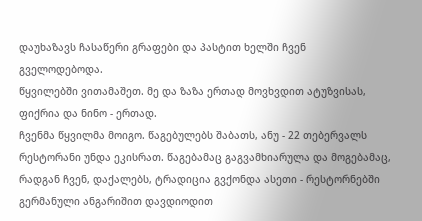დაუხაზავს ჩასაწერი გრაფები და პასტით ხელში ჩვენ გველოდებოდა.
წყვილებში ვითამაშეთ. მე და ზაზა ერთად მოვხვდით ატუზვისას, ფიქრია და ნინო - ერთად.
ჩვენმა წყვილმა მოიგო. წაგებულებს შაბათს, ანუ - 22 თებერვალს რესტორანი უნდა ეკისრათ. წაგებამაც გაგვამხიარულა და მოგებამაც, რადგან ჩვენ, დაქალებს, ტრადიცია გვქონდა ასეთი - რესტორნებში გერმანული ანგარიშით დავდიოდით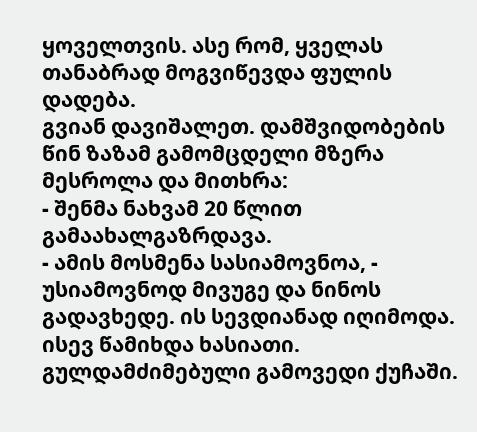ყოველთვის. ასე რომ, ყველას თანაბრად მოგვიწევდა ფულის დადება.
გვიან დავიშალეთ. დამშვიდობების წინ ზაზამ გამომცდელი მზერა მესროლა და მითხრა:
- შენმა ნახვამ 20 წლით გამაახალგაზრდავა.
- ამის მოსმენა სასიამოვნოა, - უსიამოვნოდ მივუგე და ნინოს გადავხედე. ის სევდიანად იღიმოდა.
ისევ წამიხდა ხასიათი. გულდამძიმებული გამოვედი ქუჩაში.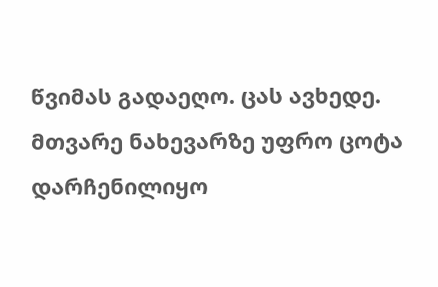წვიმას გადაეღო. ცას ავხედე. მთვარე ნახევარზე უფრო ცოტა დარჩენილიყო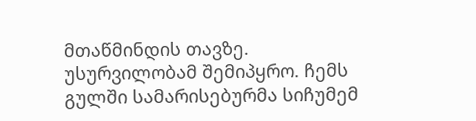მთაწმინდის თავზე. უსურვილობამ შემიპყრო. ჩემს გულში სამარისებურმა სიჩუმემ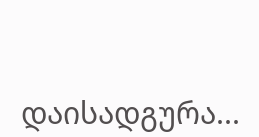დაისადგურა...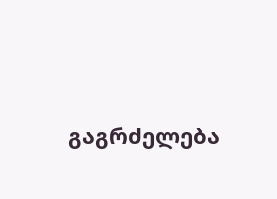გაგრძელება